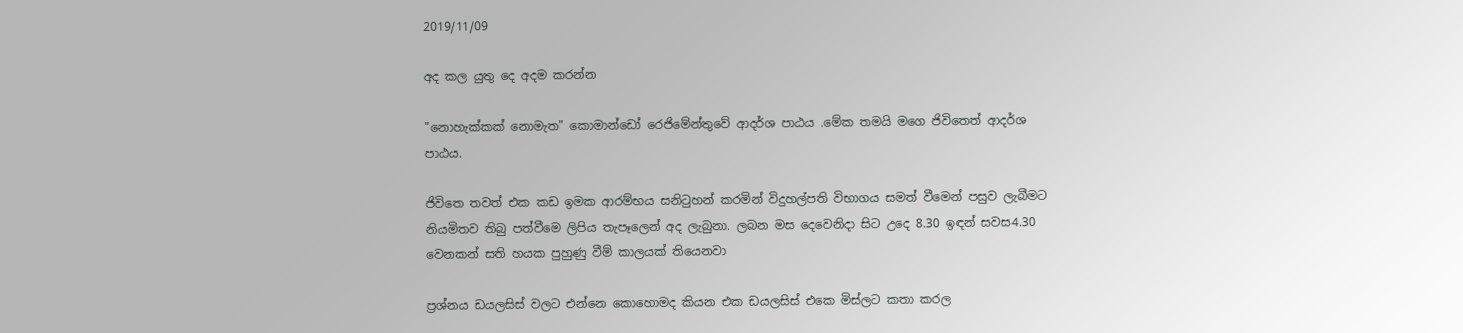2019/11/09

අද කල යුතු දෙ අදම කරන්න

"නොහැක්කක් නොමැත" කොමාන්ඩෝ රෙජිමේන්තුවේ ආදර්ශ පාඨය .මේක තමයි මගෙ ජිවිතෙත් ආදර්ශ පාඨය.

ජිවිතෙ තවත් එක කඩ ඉමක ආරම්භය සනිටුහන් කරමින් විදුහල්පති විභාගය සමත් වීමෙන් පසුව ලැබීමට නියමිතව තිබු පත්වීමෙ ලිපිය තැපෑලෙන් අද ලැබුනා. ලබන මස දෙවෙනිදා සිට උදෙ 8.30 ඉඳන් සවස4.30 වෙනකන් සති හයක පුහුණු වීම් කාලයක් තියෙනවා

ප්‍රශ්නය ඩයලසිස් වලට එන්නෙ කොහොමද කියන එක ඩයලසිස් එකෙ මිස්ලට කතා කරල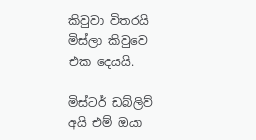කිවුවා විතරයි මිස්ලා කිවුවෙ එක දෙයයි.

මිස්ටර් ඩබ්ලිව් අයි එම් ඔයා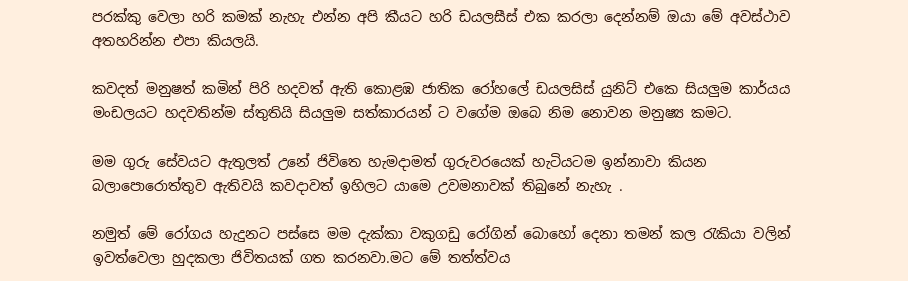පරක්කු වෙලා හරි කමක් නැහැ එන්න අපි කීයට හරි ඩයලසීස් එක කරලා දෙන්නම් ඔයා මේ අවස්ථාව අතහරින්න එපා කියලයි.

කවදත් මනුෂත් කමින් පිරි හදවත් ඇති කොළඹ ජාතික රෝහලේ ඩයලසිස් යුනිට් එකෙ සියලුම කාර්යය මංඩලයට හදවතින්ම ස්තුතියි සියලුම සත්කාරයන් ට වගේම ඔබෙ නිම නොවන මනුෂ්‍ය කමට.

මම ගුරු සේවයට ඇතුලත් උනේ ජිවිතෙ හැමදාමත් ගුරුවරයෙක් හැටියටම ඉන්නාවා කියන බලාපොරොත්තුව ඇතිවයි කවදාවත් ඉහිලට යාමෙ උවමනාවක් තිබුනේ නැහැ .

නමුත් මේ රෝගය හැදුනට පස්සෙ මම දැක්කා වකුගඩු රෝගින් බොහෝ දෙනා තමන් කල රැකියා වලින් ඉවත්වෙලා හුදකලා ජිවිතයක් ගත කරනවා.මට මේ තත්ත්වය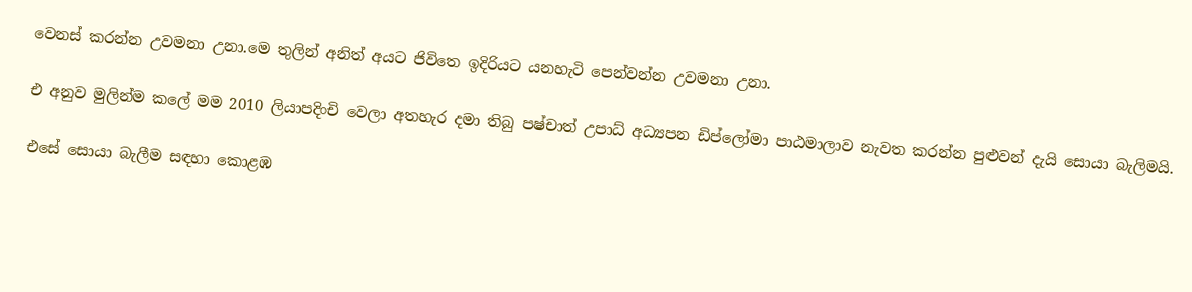වෙනස් කරන්න උවමනා උනා.මෙ තුලින් අනිත් අයට ජිවිතෙ ඉදිරියට යනහැටි පෙන්වන්න උවමනා උනා.

එ අනුව මුලින්ම කලේ මම 2010 ලියාපදිංචි වෙලා අතහැර දමා තිබු පෂ්චාත් උපාධ් අධ්‍යපන ඩිප්ලෝමා පාඨමාලාව නැවත කරන්න පුළුවන් දැයි සොයා බැලිමයි.

එසේ සොයා බැලීම සඳහා කොළඹ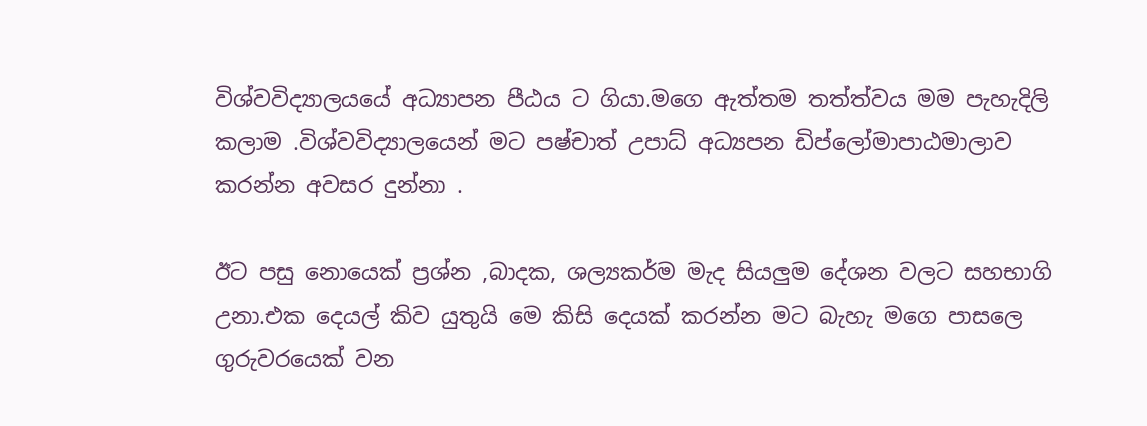විශ්වවිද්‍යාලයයේ අධ්‍යාපන පීඨය ට ගියා.මගෙ ඇත්තම තත්ත්වය මම පැහැදිලි කලාම .විශ්වවිද්‍යාලයෙන් මට පෂ්චාත් උපාධ් අධ්‍යපන ඩිප්ලෝමාපාඨමාලාව කරන්න අවසර දුන්නා .

ඊට පසු නොයෙක් ප්‍රශ්න ,බාදක, ශල්‍යකර්ම මැද සියලුම දේශන වලට සහභාගි උනා.එක දෙයල් කිව යුතුයි මෙ කිසි දෙයක් කරන්න මට බැහැ මගෙ පාසලෙ ගුරුවරයෙක් වන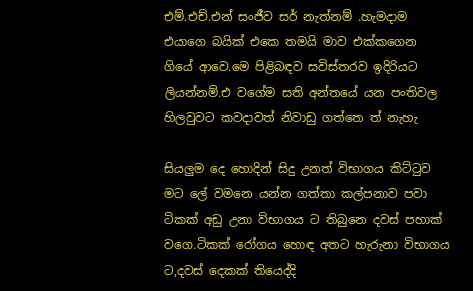එම්.එච්.එන් සංජීව සර් නැත්නම් .හැමදාම එයාගෙ බයික් එකෙ තමයි මාව එක්කගෙන ගියේ ආවෙ.මෙ පිළිබඳව සවිස්තරව ඉදිරියට ලියන්නම්.එ වගේම සති අන්තයේ යන පංතිවල හිලවුවට කවදාවත් නිවාඩු ගත්තෙ ත් නැහැ

සියලුම දෙ හොදින් සිදු උනත් විභාගය කිට්ටුව මට ලේ වමනෙ යන්න ගත්තා කල්පනාව පවා ටිකක් අඩු උනා ව්භාගය ට තිබුනෙ දවස් පහාක් වගෙ.ටිකක් රෝගය හොඳ අතට හැරුනා විභාගය ට,දවස් දෙකක් තියෙද්දි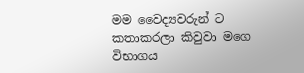මම වෛද්‍යවරුන් ට කතාකරලා කිවුවා මගෙ විභාගය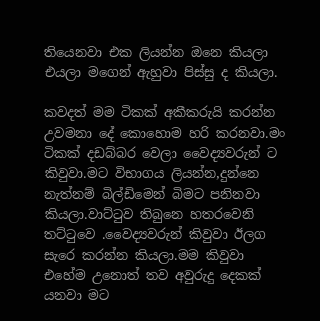තියෙනවා එක ලියන්න ඔනෙ කියලා එයලා මගෙන් ඇහුවා පිස්සු ද කියලා.

කවදත් මම ටිකක් අකීකරුයි කරන්න උවමනා දේ කොහොම හරි කරනවා.මං ටිකක් දඩබ්බර වෙලා වෛද්‍යවරුන් ට කිවුවා.මට විභාගය ලියන්න,දුන්නෙ නැත්නම් බිල්ඩිමෙන් බිමට පනිනවා කියලා.වාට්ටුව තිබුනෙ හතරවෙනි තට්ටුවෙ .වෛද්‍යවරුන් කිවුවා ඊලග සැරෙ කරන්න කියලා.මම කිවුවා එහේම උනොත් තව අවුරුදු දෙකක් යනවා මට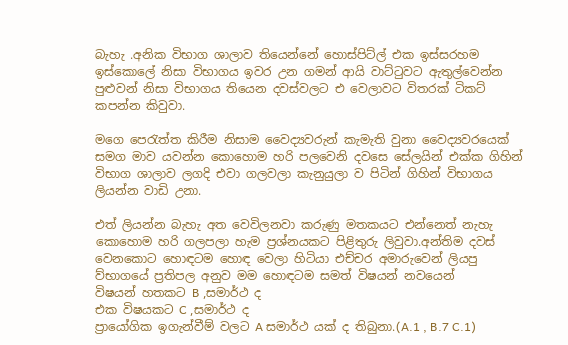බැහැ .අනික විභාග ශාලාව තියෙන්නේ හොස්පිට්ල් එක ඉස්සරහම ඉස්කොලේ නිසා විභාගය ඉවර උන ගමන් ආයි වාට්ටුවට ඇතුල්වෙන්න පුළුවන් නිසා විභාගය තියෙන දවස්වලට එ වෙලාවට විතරක් ටිකට් කපන්න කිවුවා.

මගෙ පෙරැත්ත කිරීම නිසාම වෛද්‍යවරුන් කැමැති වුනා වෛද්‍යවරයෙක් සමග මාව යවන්න කොහොම හරි පලවෙනි දවසෙ සේලයින් එක්ක ගිහින් විභාග ශාලාව ලගදි එවා ගලවලා කැනුයුලා ව පිටින් ගිහින් විභාගය ලියන්න වාඩි උනා.

එත් ලියන්න බැහැ අත වෙවිලනවා කරුණු මතකයට එන්නෙත් නැහැ කොහොම හරි ගලපලා හැම ප්‍රශ්නයකට පිළිතුරු ලිවුවා.අන්තිම දවස් වෙනකොට හොඳටම හොඳ වෙලා හිටියා එච්චර අමාරුවෙන් ලියපු ව්භාගයේ ප්‍රතිපල අනුව මම හොඳටම සමත් විෂයන් නවයෙන්
විෂයන් හතකට B ,සමාර්ථ ද
එක විෂයකට C ,සමාර්ථ ද
ප්‍රායෝගික ඉගැන්වීම් වලට A සමාර්ථ යක් ද තිබුනා.(A.1 , B.7 C.1)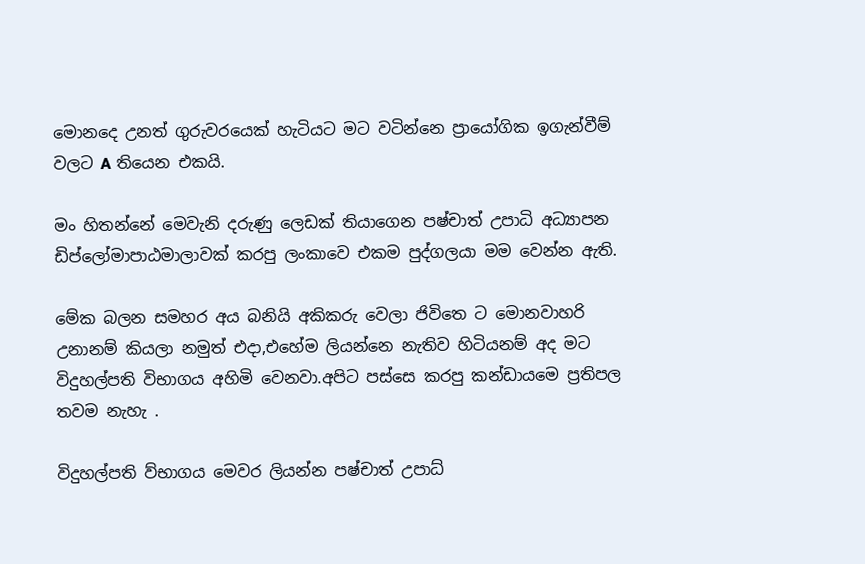මොනදෙ උනත් ගුරුවරයෙක් හැටියට මට වටින්නෙ ප්‍රායෝගික ඉගැන්වීම් වලට A තියෙන එකයි.

මං හිතන්නේ මෙවැනි දරුණු ලෙඩක් තියාගෙන පෂ්චාත් උපාධි අධ්‍යාපන ඩිප්ලෝමාපාඨමාලාවක් කරපු ලංකාවෙ එකම පුද්ගලයා මම වෙන්න ඇති.

මේක බලන සමහර අය බනියි අකිකරු වෙලා ජිවිතෙ ට මොනවාහරි උනානම් කියලා නමුත් එදා,එහේම ලියන්නෙ නැතිව හිටියනම් අද මට විදුහල්පති විභාගය අහිමි වෙනවා.අපිට පස්සෙ කරපු කන්ඩායමෙ ප්‍රතිපල තවම නැහැ .

විදුහල්පති ව්භාගය මෙවර ලියන්න පෂ්චාත් උපාධ්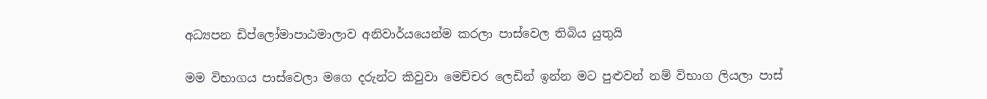අධ්‍යපන ඩිප්ලෝමාපාඨමාලාව අනිවාර්යයෙන්ම කරලා පාස්වෙල තිබිය යුතුයි

මම විභාගය පාස්වෙලා මගෙ දරුන්ට කිවුවා මෙච්චර ලෙඩින් ඉන්න මට පුළුවන් නම් විභාග ලියලා පාස්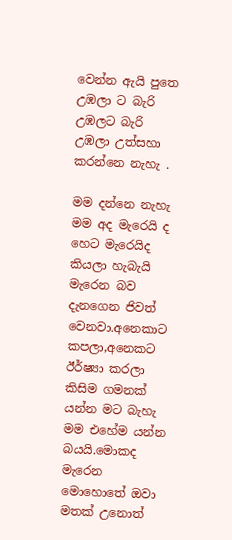වෙන්න ඇයි පුතෙ උඹලා ට බැරි උඹලට බැරි උඹලා උත්සහා කරන්නෙ නැහැ .

මම දන්නෙ නැහැ මම අද මැරෙයි ද හෙට මැරෙයිද කියලා හැබැයි මැරෙන බව දැනගෙන ජිවත් වෙනවා.අනෙකාට කපලා,අනෙකට ඊර්ෂ්‍යා කරලා කිසිම ගමනක් යන්න මට බැහැ මම එහේම යන්න බයයි.මොකද මැරෙන මොහොතේ ඔවා මතක් උනොත්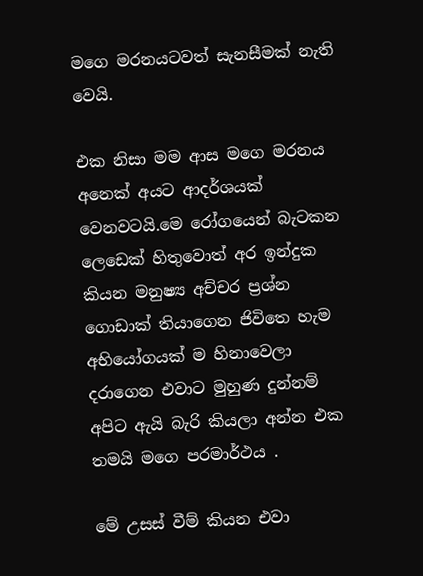මගෙ මරනයටවත් සැනසීමක් නැති වෙයි.

එක නිසා මම ආස මගෙ මරනය අනෙක් අයට ආදර්ශයක් වෙනවටයි.මෙ රෝගයෙන් බැටකන ලෙඩෙක් හිතුවොත් අර ඉන්දුක කියන මනුෂ්‍ය අච්චර ප්‍රශ්න ගොඩාක් තියාගෙන ජිවිතෙ හැම අභියෝගයක් ම හිනාවෙලා දරාගෙන එවාට මුහුණ දුන්නම් අපිට ඇයි බැරි කියලා අන්න එක තමයි මගෙ පරමාර්ථය .

මේ උසස් වීම් කියන එවා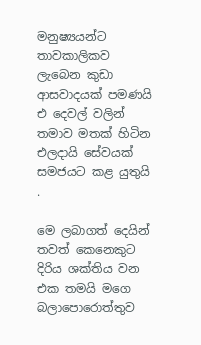මනුෂ්‍යයන්ට තාවකාලිකව ලැබෙන කුඩා ආසවාදයක් පමණයි එ දෙවල් වලින් තමාව මතක් හිටින එලදායි සේවයක් සමජයට කළ යුතුයි .

මෙ ලබාගත් දෙයින් තවත් කෙනෙකුට දිරිය ශක්තිය වන එක තමයි මගෙ බලාපොරොත්තුව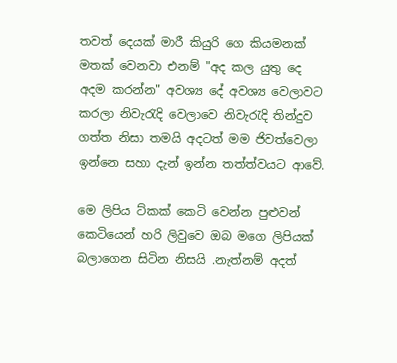තවත් දෙයක් මාරී කියුරි ගෙ කියමනක් මතක් වෙනවා එනම් "අද කල යුතු දෙ අදම කරන්න" අවශ්‍ය දේ අවශ්‍ය වෙලාවට කරලා නිවැරැදි වෙලාවෙ නිවැරැදි තින්දුව ගත්ත නිසා තමයි අදටත් මම ජිවත්වෙලා ඉන්නෙ සහා දැන් ඉන්න තත්ත්වයට ආවේ.

මෙ ලිපිය ට්කක් කෙටි වෙන්න පුළුවන් කෙටියෙන් හරි ලිවුවෙ ඔබ මගෙ ලිපියක් බලාගෙන සිටින නිසයි .නැත්නම් අදත්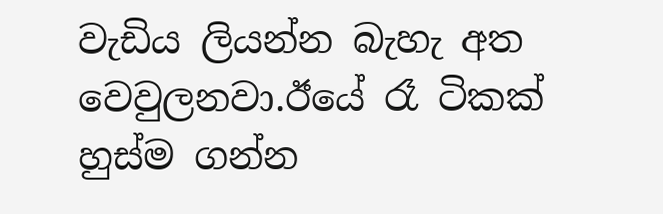වැඩිය ලියන්න බැහැ අත වෙවුලනවා.ඊයේ රෑ ටිකක් හුස්ම ගන්න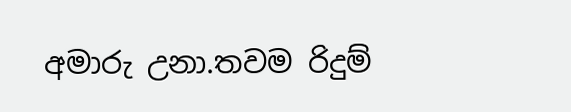අමාරු උනා.තවම රිදුම්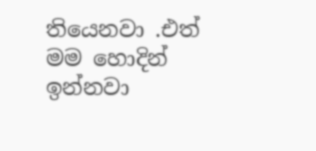තියෙනවා .එත් මම හොදින් ඉන්නවා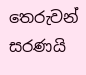තෙරුවන් සරණයි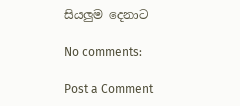සියලුම දෙනාට

No comments:

Post a Comment